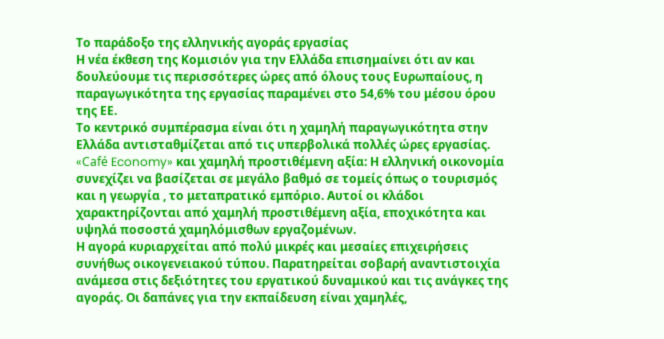Το παράδοξο της ελληνικής αγοράς εργασίας
Η νέα έκθεση της Κομισιόν για την Ελλάδα επισημαίνει ότι αν και δουλεύουμε τις περισσότερες ώρες από όλους τους Ευρωπαίους, η παραγωγικότητα της εργασίας παραμένει στο 54,6% του μέσου όρου της ΕΕ.
Το κεντρικό συμπέρασμα είναι ότι η χαμηλή παραγωγικότητα στην Ελλάδα αντισταθμίζεται από τις υπερβολικά πολλές ώρες εργασίας.
«Café Economy» και χαμηλή προστιθέμενη αξία: Η ελληνική οικονομία συνεχίζει να βασίζεται σε μεγάλο βαθμό σε τομείς όπως ο τουρισμός και η γεωργία , το μεταπρατικό εμπόριο. Αυτοί οι κλάδοι χαρακτηρίζονται από χαμηλή προστιθέμενη αξία, εποχικότητα και υψηλά ποσοστά χαμηλόμισθων εργαζομένων.
Η αγορά κυριαρχείται από πολύ μικρές και μεσαίες επιχειρήσεις συνήθως οικογενειακού τύπου. Παρατηρείται σοβαρή αναντιστοιχία ανάμεσα στις δεξιότητες του εργατικού δυναμικού και τις ανάγκες της αγοράς. Οι δαπάνες για την εκπαίδευση είναι χαμηλές,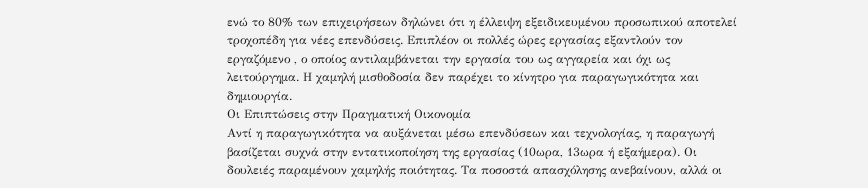ενώ το 80% των επιχειρήσεων δηλώνει ότι η έλλειψη εξειδικευμένου προσωπικού αποτελεί τροχοπέδη για νέες επενδύσεις. Επιπλέον οι πολλές ώρες εργασίας εξαντλούν τον εργαζόμενο , ο οποίος αντιλαμβάνεται την εργασία του ως αγγαρεία και όχι ως λειτούργημα. Η χαμηλή μισθοδοσία δεν παρέχει το κίνητρο για παραγωγικότητα και δημιουργία.
Οι Επιπτώσεις στην Πραγματική Οικονομία
Αντί η παραγωγικότητα να αυξάνεται μέσω επενδύσεων και τεχνολογίας, η παραγωγή βασίζεται συχνά στην εντατικοποίηση της εργασίας (10ωρα, 13ωρα ή εξαήμερα). Οι δουλειές παραμένουν χαμηλής ποιότητας. Τα ποσοστά απασχόλησης ανεβαίνουν, αλλά οι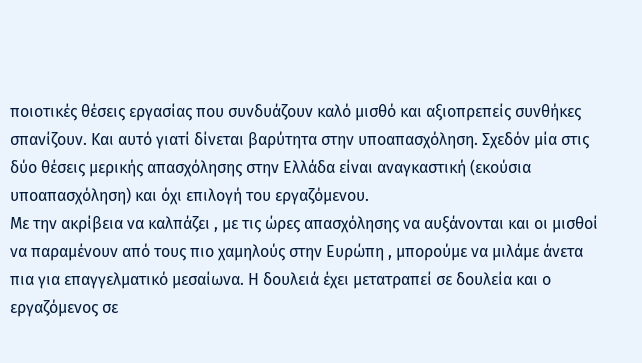ποιοτικές θέσεις εργασίας που συνδυάζουν καλό μισθό και αξιοπρεπείς συνθήκες σπανίζουν. Και αυτό γιατί δίνεται βαρύτητα στην υποαπασχόληση. Σχεδόν μία στις δύο θέσεις μερικής απασχόλησης στην Ελλάδα είναι αναγκαστική (εκούσια υποαπασχόληση) και όχι επιλογή του εργαζόμενου.
Με την ακρίβεια να καλπάζει , με τις ώρες απασχόλησης να αυξάνονται και οι μισθοί να παραμένουν από τους πιο χαμηλούς στην Ευρώπη , μπορούμε να μιλάμε άνετα πια για επαγγελματικό μεσαίωνα. Η δουλειά έχει μετατραπεί σε δουλεία και ο εργαζόμενος σε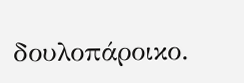δουλοπάροικο.